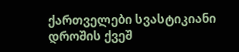ქართველები სვასტიკიანი დროშის ქვეშ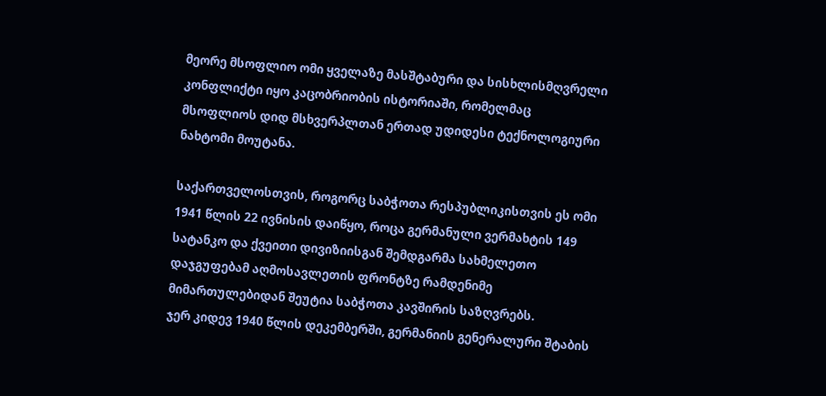მეორე მსოფლიო ომი ყველაზე მასშტაბური და სისხლისმღვრელი კონფლიქტი იყო კაცობრიობის ისტორიაში, რომელმაც მსოფლიოს დიდ მსხვერპლთან ერთად უდიდესი ტექნოლოგიური ნახტომი მოუტანა.

საქართველოსთვის, როგორც საბჭოთა რესპუბლიკისთვის ეს ომი 1941 წლის 22 ივნისის დაიწყო, როცა გერმანული ვერმახტის 149 სატანკო და ქვეითი დივიზიისგან შემდგარმა სახმელეთო დაჯგუფებამ აღმოსავლეთის ფრონტზე რამდენიმე მიმართულებიდან შეუტია საბჭოთა კავშირის საზღვრებს.
ჯერ კიდევ 1940 წლის დეკემბერში, გერმანიის გენერალური შტაბის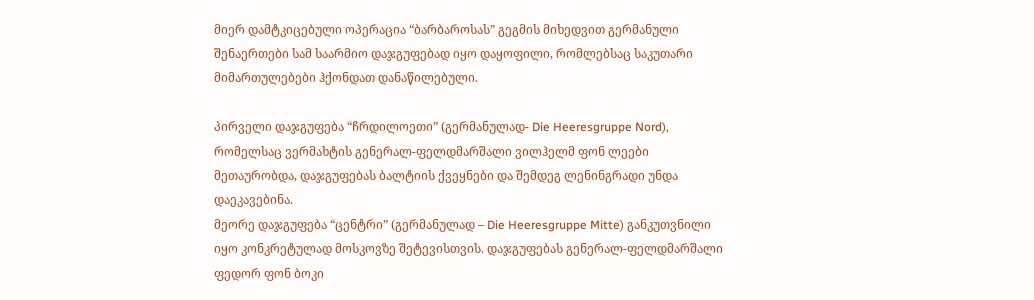მიერ დამტკიცებული ოპერაცია “ბარბაროსას” გეგმის მიხედვით გერმანული შენაერთები სამ საარმიო დაჯგუფებად იყო დაყოფილი, რომლებსაც საკუთარი მიმართულებები ჰქონდათ დანაწილებული.

პირველი დაჯგუფება “ჩრდილოეთი” (გერმანულად- Die Heeresgruppe Nord), რომელსაც ვერმახტის გენერალ-ფელდმარშალი ვილჰელმ ფონ ლეები მეთაურობდა, დაჯგუფებას ბალტიის ქვეყნები და შემდეგ ლენინგრადი უნდა დაეკავებინა.
მეორე დაჯგუფება “ცენტრი” (გერმანულად – Die Heeresgruppe Mitte) განკუთვნილი იყო კონკრეტულად მოსკოვზე შეტევისთვის. დაჯგუფებას გენერალ-ფელდმარშალი ფედორ ფონ ბოკი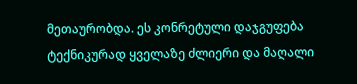მეთაურობდა. ეს კონრეტული დაჯგუფება ტექნიკურად ყველაზე ძლიერი და მაღალი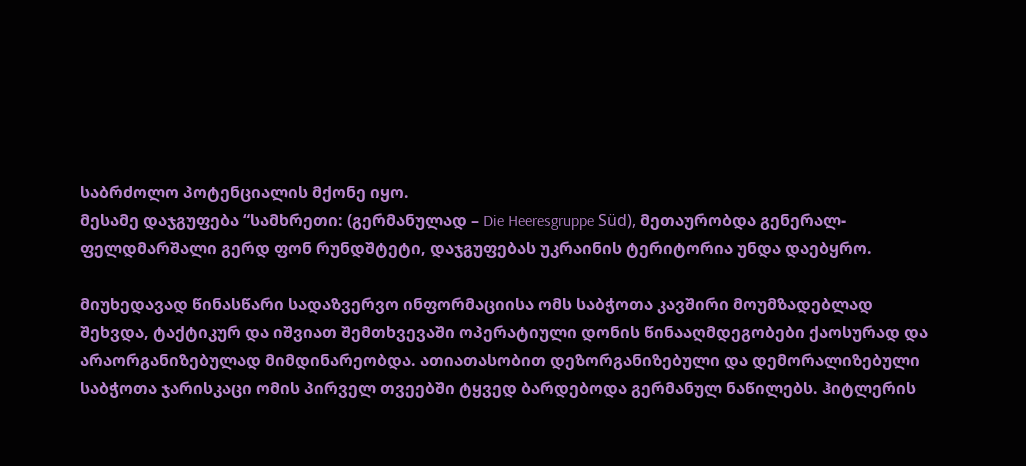საბრძოლო პოტენციალის მქონე იყო.
მესამე დაჯგუფება “სამხრეთი: (გერმანულად – Die Heeresgruppe Süd), მეთაურობდა გენერალ-ფელდმარშალი გერდ ფონ რუნდშტეტი, დაჯგუფებას უკრაინის ტერიტორია უნდა დაებყრო.

მიუხედავად წინასწარი სადაზვერვო ინფორმაციისა ომს საბჭოთა კავშირი მოუმზადებლად შეხვდა, ტაქტიკურ და იშვიათ შემთხვევაში ოპერატიული დონის წინააღმდეგობები ქაოსურად და არაორგანიზებულად მიმდინარეობდა. ათიათასობით დეზორგანიზებული და დემორალიზებული საბჭოთა ჯარისკაცი ომის პირველ თვეებში ტყვედ ბარდებოდა გერმანულ ნაწილებს. ჰიტლერის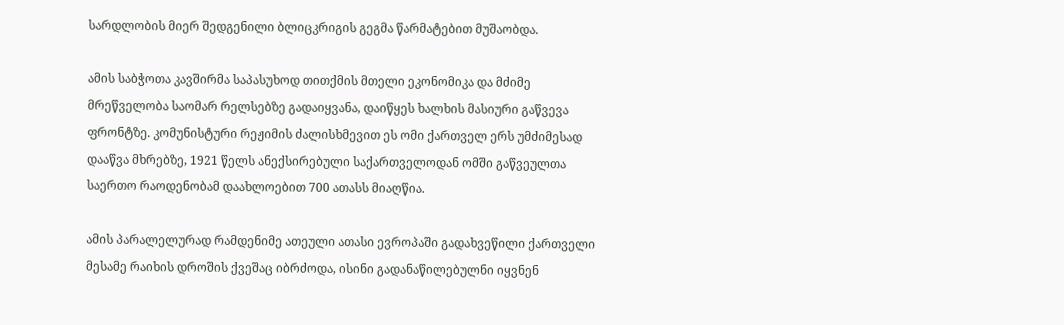სარდლობის მიერ შედგენილი ბლიცკრიგის გეგმა წარმატებით მუშაობდა.

ამის საბჭოთა კავშირმა საპასუხოდ თითქმის მთელი ეკონომიკა და მძიმე მრეწველობა საომარ რელსებზე გადაიყვანა, დაიწყეს ხალხის მასიური გაწვევა ფრონტზე. კომუნისტური რეჟიმის ძალისხმევით ეს ომი ქართველ ერს უმძიმესად დააწვა მხრებზე, 1921 წელს ანექსირებული საქართველოდან ომში გაწვეულთა საერთო რაოდენობამ დაახლოებით 700 ათასს მიაღწია.

ამის პარალელურად რამდენიმე ათეული ათასი ევროპაში გადახვეწილი ქართველი მესამე რაიხის დროშის ქვეშაც იბრძოდა, ისინი გადანაწილებულნი იყვნენ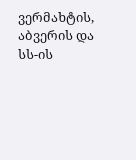ვერმახტის, აბვერის და სს-ის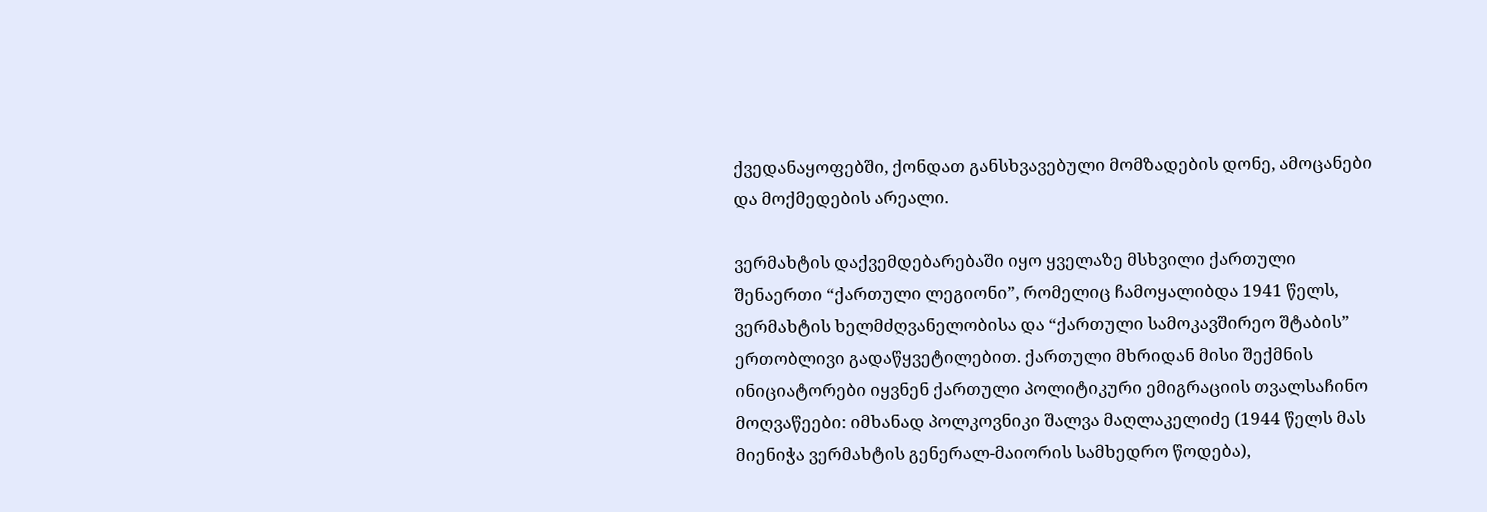ქვედანაყოფებში, ქონდათ განსხვავებული მომზადების დონე, ამოცანები და მოქმედების არეალი.

ვერმახტის დაქვემდებარებაში იყო ყველაზე მსხვილი ქართული შენაერთი “ქართული ლეგიონი”, რომელიც ჩამოყალიბდა 1941 წელს, ვერმახტის ხელმძღვანელობისა და “ქართული სამოკავშირეო შტაბის” ერთობლივი გადაწყვეტილებით. ქართული მხრიდან მისი შექმნის ინიციატორები იყვნენ ქართული პოლიტიკური ემიგრაციის თვალსაჩინო მოღვაწეები: იმხანად პოლკოვნიკი შალვა მაღლაკელიძე (1944 წელს მას მიენიჭა ვერმახტის გენერალ-მაიორის სამხედრო წოდება),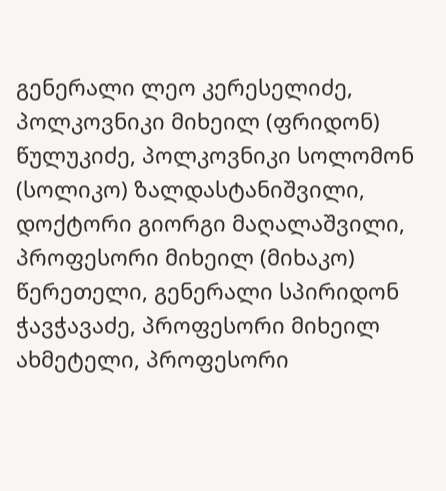გენერალი ლეო კერესელიძე, პოლკოვნიკი მიხეილ (ფრიდონ) წულუკიძე, პოლკოვნიკი სოლომონ (სოლიკო) ზალდასტანიშვილი, დოქტორი გიორგი მაღალაშვილი, პროფესორი მიხეილ (მიხაკო) წერეთელი, გენერალი სპირიდონ ჭავჭავაძე, პროფესორი მიხეილ ახმეტელი, პროფესორი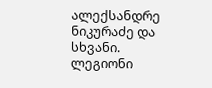ალექსანდრე ნიკურაძე და სხვანი. ლეგიონი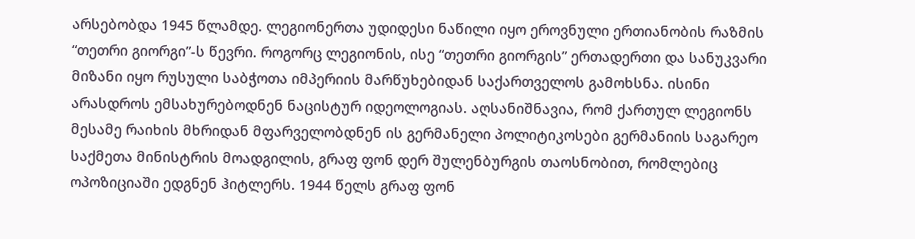არსებობდა 1945 წლამდე. ლეგიონერთა უდიდესი ნაწილი იყო ეროვნული ერთიანობის რაზმის “თეთრი გიორგი”-ს წევრი. როგორც ლეგიონის, ისე “თეთრი გიორგის” ერთადერთი და სანუკვარი მიზანი იყო რუსული საბჭოთა იმპერიის მარწუხებიდან საქართველოს გამოხსნა. ისინი არასდროს ემსახურებოდნენ ნაცისტურ იდეოლოგიას. აღსანიშნავია, რომ ქართულ ლეგიონს მესამე რაიხის მხრიდან მფარველობდნენ ის გერმანელი პოლიტიკოსები გერმანიის საგარეო საქმეთა მინისტრის მოადგილის, გრაფ ფონ დერ შულენბურგის თაოსნობით, რომლებიც ოპოზიციაში ედგნენ ჰიტლერს. 1944 წელს გრაფ ფონ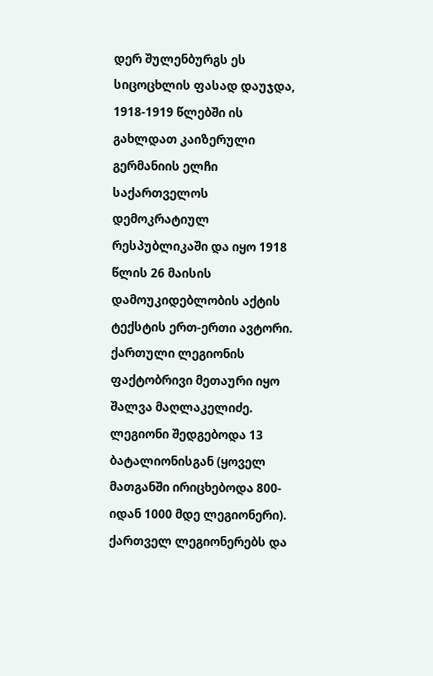დერ შულენბურგს ეს სიცოცხლის ფასად დაუჯდა, 1918-1919 წლებში ის გახლდათ კაიზერული გერმანიის ელჩი საქართველოს დემოკრატიულ რესპუბლიკაში და იყო 1918 წლის 26 მაისის დამოუკიდებლობის აქტის ტექსტის ერთ-ერთი ავტორი. ქართული ლეგიონის ფაქტობრივი მეთაური იყო შალვა მაღლაკელიძე. ლეგიონი შედგებოდა 13 ბატალიონისგან (ყოველ მათგანში ირიცხებოდა 800-იდან 1000 მდე ლეგიონერი). ქართველ ლეგიონერებს და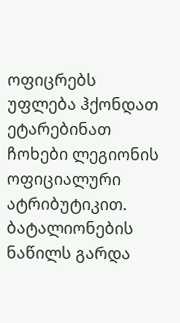ოფიცრებს უფლება ჰქონდათ ეტარებინათ ჩოხები ლეგიონის ოფიციალური ატრიბუტიკით. ბატალიონების ნაწილს გარდა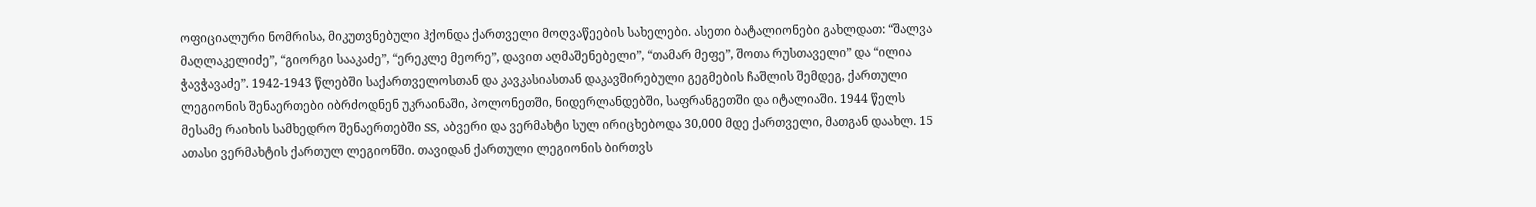ოფიციალური ნომრისა, მიკუთვნებული ჰქონდა ქართველი მოღვაწეების სახელები. ასეთი ბატალიონები გახლდათ: “შალვა მაღლაკელიძე”, “გიორგი სააკაძე”, “ერეკლე მეორე”, დავით აღმაშენებელი”, “თამარ მეფე”, შოთა რუსთაველი” და “ილია ჭავჭავაძე”. 1942-1943 წლებში საქართველოსთან და კავკასიასთან დაკავშირებული გეგმების ჩაშლის შემდეგ, ქართული ლეგიონის შენაერთები იბრძოდნენ უკრაინაში, პოლონეთში, ნიდერლანდებში, საფრანგეთში და იტალიაში. 1944 წელს მესამე რაიხის სამხედრო შენაერთებში SS, აბვერი და ვერმახტი სულ ირიცხებოდა 30,000 მდე ქართველი, მათგან დაახლ. 15 ათასი ვერმახტის ქართულ ლეგიონში. თავიდან ქართული ლეგიონის ბირთვს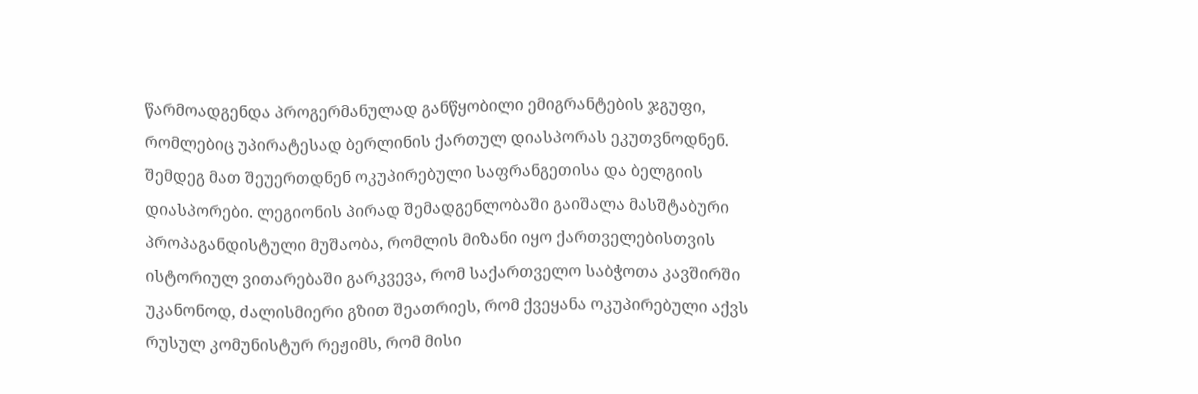წარმოადგენდა პროგერმანულად განწყობილი ემიგრანტების ჯგუფი, რომლებიც უპირატესად ბერლინის ქართულ დიასპორას ეკუთვნოდნენ. შემდეგ მათ შეუერთდნენ ოკუპირებული საფრანგეთისა და ბელგიის დიასპორები. ლეგიონის პირად შემადგენლობაში გაიშალა მასშტაბური პროპაგანდისტული მუშაობა, რომლის მიზანი იყო ქართველებისთვის ისტორიულ ვითარებაში გარკვევა, რომ საქართველო საბჭოთა კავშირში უკანონოდ, ძალისმიერი გზით შეათრიეს, რომ ქვეყანა ოკუპირებული აქვს რუსულ კომუნისტურ რეჟიმს, რომ მისი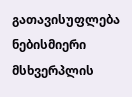გათავისუფლება ნებისმიერი მსხვერპლის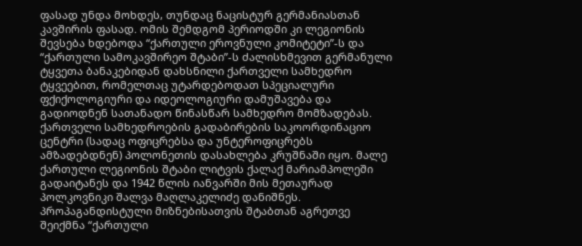ფასად უნდა მოხდეს, თუნდაც ნაცისტურ გერმანიასთან კავშირის ფასად. ომის შემდგომ პერიოდში კი ლეგიონის შევსება ხდებოდა “ქართული ეროვნული კომიტეტი”-ს და “ქართული სამოკავშირეო შტაბი”-ს ძალისხმევით გერმანული ტყვეთა ბანაკებიდან დახსნილი ქართველი სამხედრო ტყვეებით, რომელთაც უტარდებოდათ სპეციალური ფქიქოლოგიური და იდეოლოგიური დამუშავება და გადიოდნენ სათანადო წინასწარ სამხედრო მომზადებას.
ქართველი სამხედროების გადაბირების საკოორდინაციო ცენტრი (სადაც ოფიცრებსა და უნტეროფიცრებს ამზადებდნენ) პოლონეთის დასახლება კრუშნაში იყო. მალე ქართული ლეგიონის შტაბი ლიტვის ქალაქ მარიამპოლეში გადაიტანეს და 1942 წლის იანვარში მის მეთაურად პოლკოვნიკი შალვა მაღლაკელიძე დანიშნეს. პროპაგანდისტული მიზნებისათვის შტაბთან აგრეთვე შეიქმნა “ქართული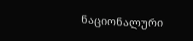ნაციონალური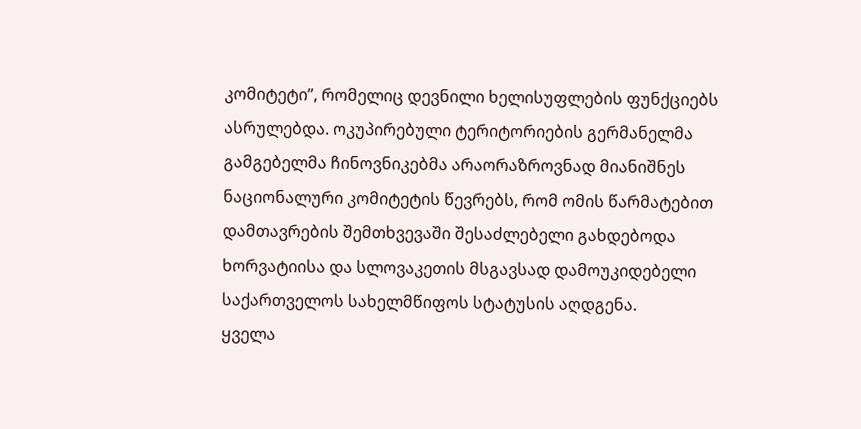კომიტეტი”, რომელიც დევნილი ხელისუფლების ფუნქციებს ასრულებდა. ოკუპირებული ტერიტორიების გერმანელმა გამგებელმა ჩინოვნიკებმა არაორაზროვნად მიანიშნეს ნაციონალური კომიტეტის წევრებს, რომ ომის წარმატებით დამთავრების შემთხვევაში შესაძლებელი გახდებოდა ხორვატიისა და სლოვაკეთის მსგავსად დამოუკიდებელი საქართველოს სახელმწიფოს სტატუსის აღდგენა.
ყველა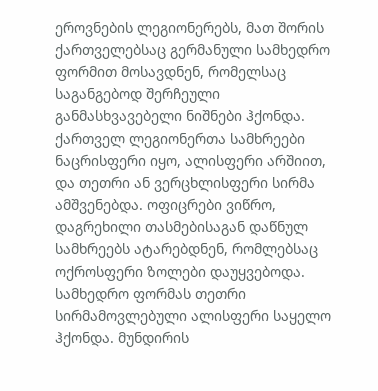ეროვნების ლეგიონერებს, მათ შორის ქართველებსაც გერმანული სამხედრო ფორმით მოსავდნენ, რომელსაც საგანგებოდ შერჩეული განმასხვავებელი ნიშნები ჰქონდა. ქართველ ლეგიონერთა სამხრეები ნაცრისფერი იყო, ალისფერი არშიით, და თეთრი ან ვერცხლისფერი სირმა ამშვენებდა. ოფიცრები ვიწრო, დაგრეხილი თასმებისაგან დაწნულ სამხრეებს ატარებდნენ, რომლებსაც ოქროსფერი ზოლები დაუყვებოდა. სამხედრო ფორმას თეთრი სირმამოვლებული ალისფერი საყელო ჰქონდა. მუნდირის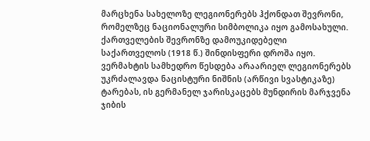მარცხენა სახელოზე ლეგიონერებს ჰქონდათ შევრონი, რომელზეც ნაციონალური სიმბოლიკა იყო გამოსახული. ქართველების შევრონზე დამოუკიდებელი საქართველოს (1918 წ.) შინდისფერი დროშა იყო. ვერმახტის სამხედრო წესდება არაარიელ ლეგიონერებს უკრძალავდა ნაცისტური ნიშნის (არწივი სვასტიკაზე) ტარებას, ის გერმანელ ჯარისკაცებს მუნდირის მარჯვენა ჯიბის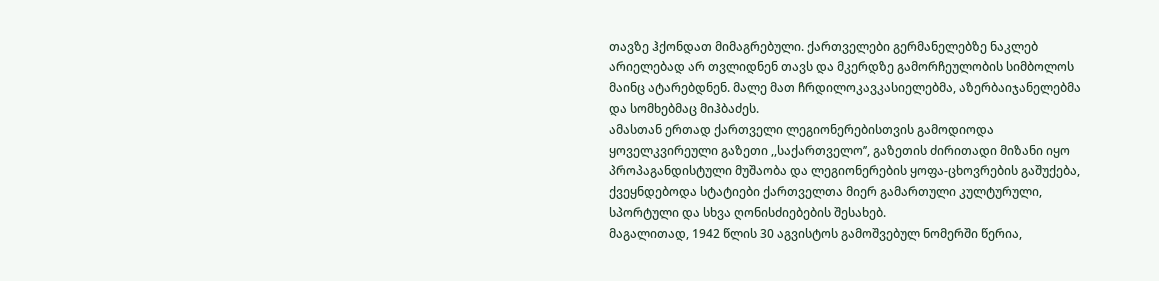თავზე ჰქონდათ მიმაგრებული. ქართველები გერმანელებზე ნაკლებ არიელებად არ თვლიდნენ თავს და მკერდზე გამორჩეულობის სიმბოლოს მაინც ატარებდნენ. მალე მათ ჩრდილოკავკასიელებმა, აზერბაიჯანელებმა და სომხებმაც მიჰბაძეს.
ამასთან ერთად ქართველი ლეგიონერებისთვის გამოდიოდა ყოველკვირეული გაზეთი ,,საქართველო’’, გაზეთის ძირითადი მიზანი იყო პროპაგანდისტული მუშაობა და ლეგიონერების ყოფა-ცხოვრების გაშუქება, ქვეყნდებოდა სტატიები ქართველთა მიერ გამართული კულტურული, სპორტული და სხვა ღონისძიებების შესახებ.
მაგალითად, 1942 წლის 30 აგვისტოს გამოშვებულ ნომერში წერია,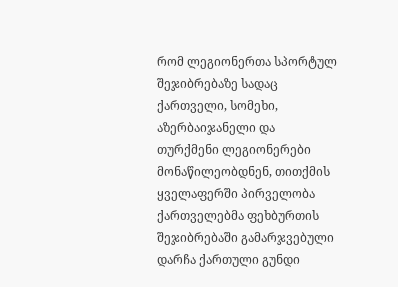რომ ლეგიონერთა სპორტულ შეჯიბრებაზე სადაც ქართველი, სომეხი, აზერბაიჯანელი და თურქმენი ლეგიონერები მონაწილეობდნენ, თითქმის ყველაფერში პირველობა ქართველებმა ფეხბურთის შეჯიბრებაში გამარჯვებული დარჩა ქართული გუნდი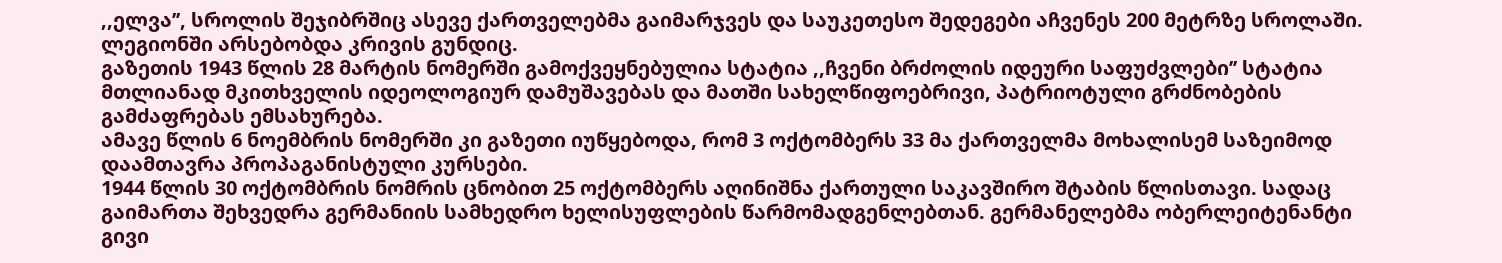,,ელვა’’, სროლის შეჯიბრშიც ასევე ქართველებმა გაიმარჯვეს და საუკეთესო შედეგები აჩვენეს 200 მეტრზე სროლაში. ლეგიონში არსებობდა კრივის გუნდიც.
გაზეთის 1943 წლის 28 მარტის ნომერში გამოქვეყნებულია სტატია ,,ჩვენი ბრძოლის იდეური საფუძვლები’’ სტატია მთლიანად მკითხველის იდეოლოგიურ დამუშავებას და მათში სახელწიფოებრივი, პატრიოტული გრძნობების გამძაფრებას ემსახურება.
ამავე წლის 6 ნოემბრის ნომერში კი გაზეთი იუწყებოდა, რომ 3 ოქტომბერს 33 მა ქართველმა მოხალისემ საზეიმოდ დაამთავრა პროპაგანისტული კურსები.
1944 წლის 30 ოქტომბრის ნომრის ცნობით 25 ოქტომბერს აღინიშნა ქართული საკავშირო შტაბის წლისთავი. სადაც გაიმართა შეხვედრა გერმანიის სამხედრო ხელისუფლების წარმომადგენლებთან. გერმანელებმა ობერლეიტენანტი გივი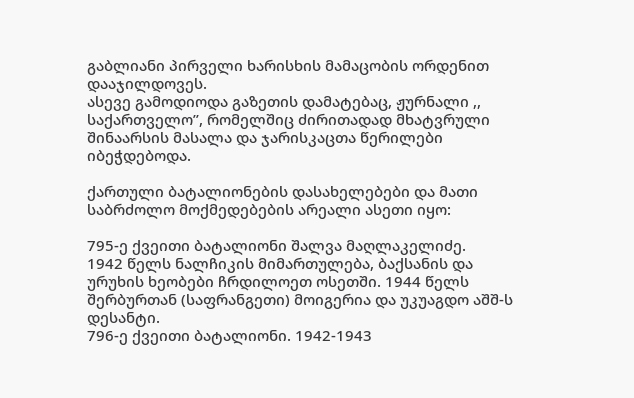გაბლიანი პირველი ხარისხის მამაცობის ორდენით დააჯილდოვეს.
ასევე გამოდიოდა გაზეთის დამატებაც, ჟურნალი ,, საქართველო’’, რომელშიც ძირითადად მხატვრული შინაარსის მასალა და ჯარისკაცთა წერილები იბეჭდებოდა.

ქართული ბატალიონების დასახელებები და მათი საბრძოლო მოქმედებების არეალი ასეთი იყო:

795-ე ქვეითი ბატალიონი შალვა მაღლაკელიძე.
1942 წელს ნალჩიკის მიმართულება, ბაქსანის და ურუხის ხეობები ჩრდილოეთ ოსეთში. 1944 წელს შერბურთან (საფრანგეთი) მოიგერია და უკუაგდო აშშ-ს დესანტი.
796-ე ქვეითი ბატალიონი. 1942-1943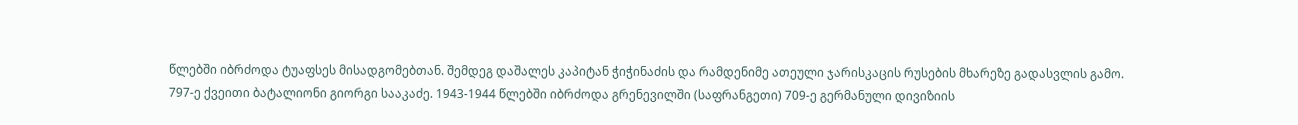წლებში იბრძოდა ტუაფსეს მისადგომებთან. შემდეგ დაშალეს კაპიტან ჭიჭინაძის და რამდენიმე ათეული ჯარისკაცის რუსების მხარეზე გადასვლის გამო.
797-ე ქვეითი ბატალიონი გიორგი სააკაძე. 1943-1944 წლებში იბრძოდა გრენევილში (საფრანგეთი) 709-ე გერმანული დივიზიის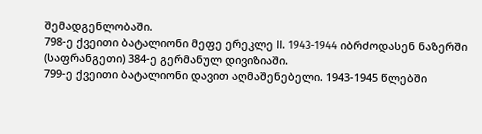შემადგენლობაში.
798-ე ქვეითი ბატალიონი მეფე ერეკლე II. 1943-1944 იბრძოდასენ ნაზერში (საფრანგეთი) 384-ე გერმანულ დივიზიაში.
799-ე ქვეითი ბატალიონი დავით აღმაშენებელი. 1943-1945 წლებში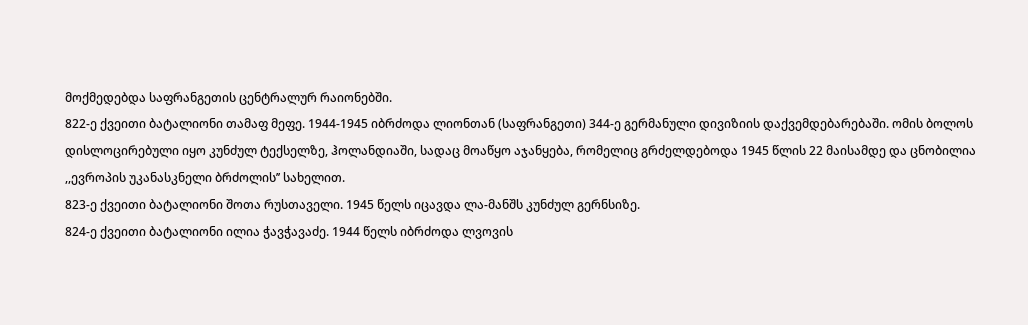მოქმედებდა საფრანგეთის ცენტრალურ რაიონებში.
822-ე ქვეითი ბატალიონი თამაფ მეფე. 1944-1945 იბრძოდა ლიონთან (საფრანგეთი) 344-ე გერმანული დივიზიის დაქვემდებარებაში. ომის ბოლოს დისლოცირებული იყო კუნძულ ტექსელზე, ჰოლანდიაში, სადაც მოაწყო აჯანყება, რომელიც გრძელდებოდა 1945 წლის 22 მაისამდე და ცნობილია ,,ევროპის უკანასკნელი ბრძოლის’’ სახელით.
823-ე ქვეითი ბატალიონი შოთა რუსთაველი. 1945 წელს იცავდა ლა-მანშს კუნძულ გერნსიზე.
824-ე ქვეითი ბატალიონი ილია ჭავჭავაძე. 1944 წელს იბრძოდა ლვოვის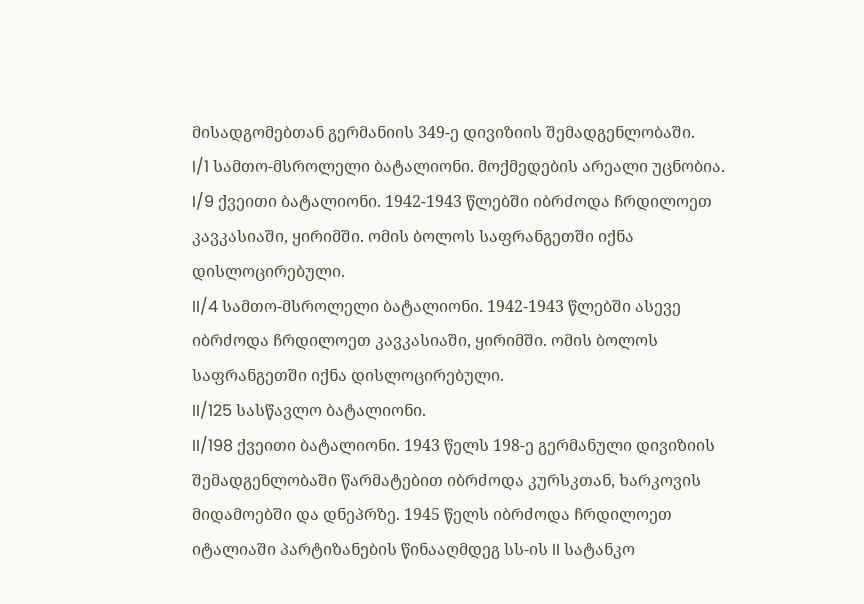მისადგომებთან გერმანიის 349-ე დივიზიის შემადგენლობაში.
I/1 სამთო-მსროლელი ბატალიონი. მოქმედების არეალი უცნობია.
I/9 ქვეითი ბატალიონი. 1942-1943 წლებში იბრძოდა ჩრდილოეთ კავკასიაში, ყირიმში. ომის ბოლოს საფრანგეთში იქნა დისლოცირებული.
II/4 სამთო-მსროლელი ბატალიონი. 1942-1943 წლებში ასევე იბრძოდა ჩრდილოეთ კავკასიაში, ყირიმში. ომის ბოლოს საფრანგეთში იქნა დისლოცირებული.
II/125 სასწავლო ბატალიონი.
II/198 ქვეითი ბატალიონი. 1943 წელს 198-ე გერმანული დივიზიის შემადგენლობაში წარმატებით იბრძოდა კურსკთან, ხარკოვის მიდამოებში და დნეპრზე. 1945 წელს იბრძოდა ჩრდილოეთ იტალიაში პარტიზანების წინააღმდეგ სს-ის II სატანკო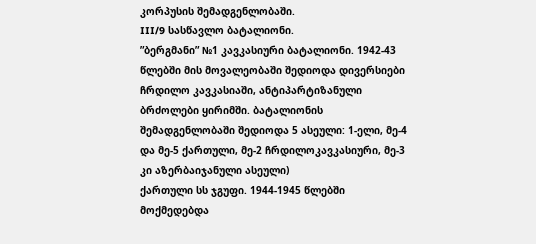კორპუსის შემადგენლობაში.
III/9 სასწავლო ბატალიონი.
”ბერგმანი” №1 კავკასიური ბატალიონი. 1942-43 წლებში მის მოვალეობაში შედიოდა დივერსიები ჩრდილო კავკასიაში, ანტიპარტიზანული ბრძოლები ყირიმში. ბატალიონის შემადგენლობაში შედიოდა 5 ასეული: 1-ელი, მე-4 და მე-5 ქართული, მე-2 ჩრდილოკავკასიური, მე-3 კი აზერბაიჯანული ასეული)
ქართული სს ჯგუფი. 1944-1945 წლებში მოქმედებდა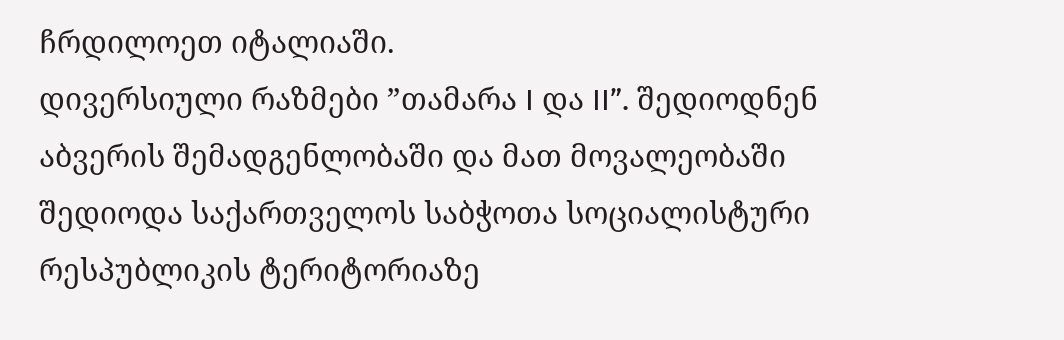ჩრდილოეთ იტალიაში.
დივერსიული რაზმები ”თამარა I და II”. შედიოდნენ აბვერის შემადგენლობაში და მათ მოვალეობაში შედიოდა საქართველოს საბჭოთა სოციალისტური რესპუბლიკის ტერიტორიაზე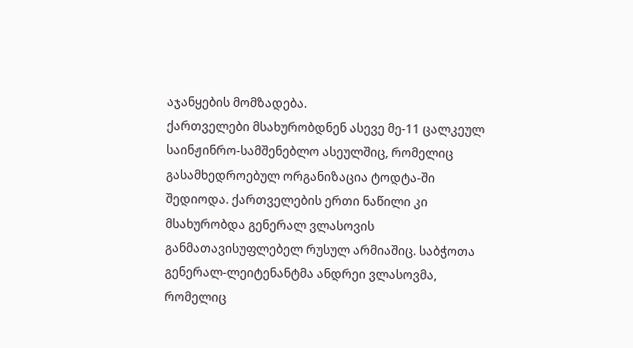აჯანყების მომზადება.
ქართველები მსახურობდნენ ასევე მე-11 ცალკეულ საინჟინრო-სამშენებლო ასეულშიც, რომელიც გასამხედროებულ ორგანიზაცია ტოდტა-ში შედიოდა. ქართველების ერთი ნაწილი კი მსახურობდა გენერალ ვლასოვის განმათავისუფლებელ რუსულ არმიაშიც. საბჭოთა გენერალ-ლეიტენანტმა ანდრეი ვლასოვმა, რომელიც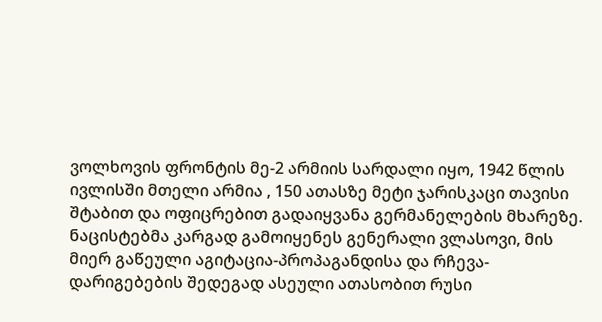ვოლხოვის ფრონტის მე-2 არმიის სარდალი იყო, 1942 წლის ივლისში მთელი არმია , 150 ათასზე მეტი ჯარისკაცი თავისი შტაბით და ოფიცრებით გადაიყვანა გერმანელების მხარეზე. ნაცისტებმა კარგად გამოიყენეს გენერალი ვლასოვი, მის მიერ გაწეული აგიტაცია-პროპაგანდისა და რჩევა-დარიგებების შედეგად ასეული ათასობით რუსი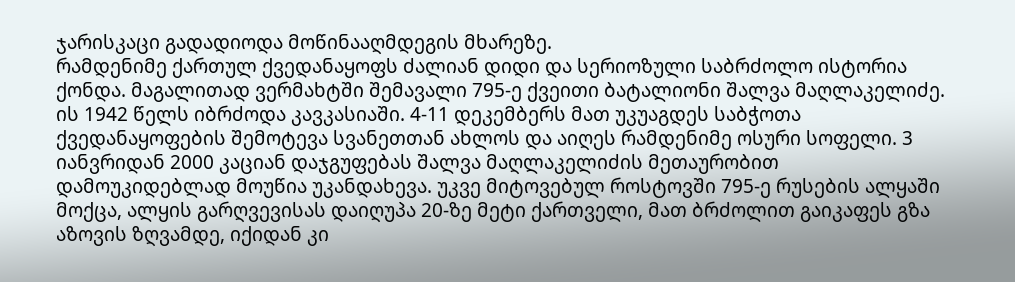ჯარისკაცი გადადიოდა მოწინააღმდეგის მხარეზე.
რამდენიმე ქართულ ქვედანაყოფს ძალიან დიდი და სერიოზული საბრძოლო ისტორია ქონდა. მაგალითად ვერმახტში შემავალი 795-ე ქვეითი ბატალიონი შალვა მაღლაკელიძე. ის 1942 წელს იბრძოდა კავკასიაში. 4-11 დეკემბერს მათ უკუაგდეს საბჭოთა ქვედანაყოფების შემოტევა სვანეთთან ახლოს და აიღეს რამდენიმე ოსური სოფელი. 3 იანვრიდან 2000 კაციან დაჯგუფებას შალვა მაღლაკელიძის მეთაურობით დამოუკიდებლად მოუწია უკანდახევა. უკვე მიტოვებულ როსტოვში 795-ე რუსების ალყაში მოქცა, ალყის გარღვევისას დაიღუპა 20-ზე მეტი ქართველი, მათ ბრძოლით გაიკაფეს გზა აზოვის ზღვამდე, იქიდან კი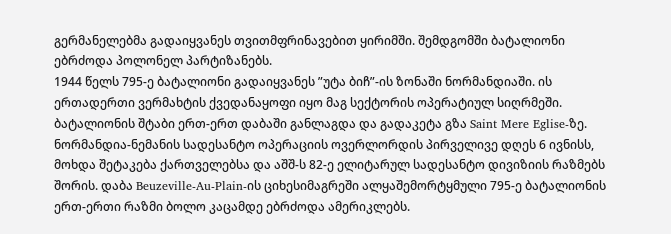გერმანელებმა გადაიყვანეს თვითმფრინავებით ყირიმში. შემდგომში ბატალიონი ებრძოდა პოლონელ პარტიზანებს.
1944 წელს 795-ე ბატალიონი გადაიყვანეს ”უტა ბიჩ”-ის ზონაში ნორმანდიაში. ის ერთადერთი ვერმახტის ქვედანაყოფი იყო მაგ სექტორის ოპერატიულ სიღრმეში. ბატალიონის შტაბი ერთ-ერთ დაბაში განლაგდა და გადაკეტა გზა Saint Mere Eglise-ზე. ნორმანდია-ნემანის სადესანტო ოპერაციის ოვერლორდის პირველივე დღეს 6 ივნისს, მოხდა შეტაკება ქართველებსა და აშშ-ს 82-ე ელიტარულ სადესანტო დივიზიის რაზმებს შორის. დაბა Beuzeville-Au-Plain-ის ციხესიმაგრეში ალყაშემორტყმული 795-ე ბატალიონის ერთ-ერთი რაზმი ბოლო კაცამდე ებრძოდა ამერიკლებს.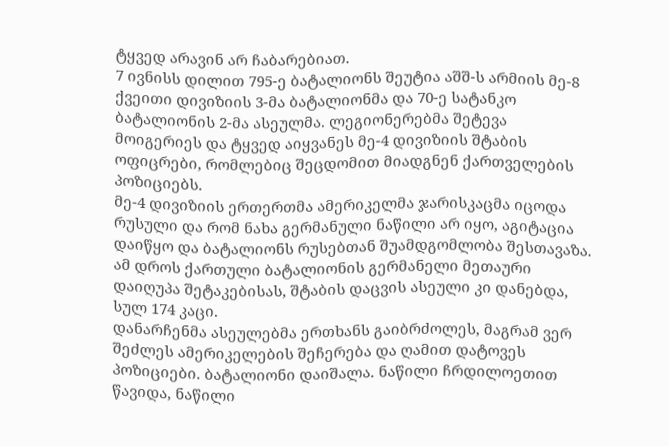ტყვედ არავინ არ ჩაბარებიათ.
7 ივნისს დილით 795-ე ბატალიონს შეუტია აშშ-ს არმიის მე-8 ქვეითი დივიზიის 3-მა ბატალიონმა და 70-ე სატანკო ბატალიონის 2-მა ასეულმა. ლეგიონერებმა შეტევა მოიგერიეს და ტყვედ აიყვანეს მე-4 დივიზიის შტაბის ოფიცრები, რომლებიც შეცდომით მიადგნენ ქართველების პოზიციებს.
მე-4 დივიზიის ერთერთმა ამერიკელმა ჯარისკაცმა იცოდა რუსული და რომ ნახა გერმანული ნაწილი არ იყო, აგიტაცია დაიწყო და ბატალიონს რუსებთან შუამდგომლობა შესთავაზა. ამ დროს ქართული ბატალიონის გერმანელი მეთაური დაიღუპა შეტაკებისას, შტაბის დაცვის ასეული კი დანებდა, სულ 174 კაცი.
დანარჩენმა ასეულებმა ერთხანს გაიბრძოლეს, მაგრამ ვერ შეძლეს ამერიკელების შეჩერება და ღამით დატოვეს პოზიციები. ბატალიონი დაიშალა. ნაწილი ჩრდილოეთით წავიდა, ნაწილი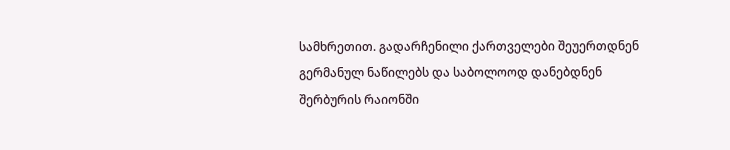სამხრეთით. გადარჩენილი ქართველები შეუერთდნენ გერმანულ ნაწილებს და საბოლოოდ დანებდნენ შერბურის რაიონში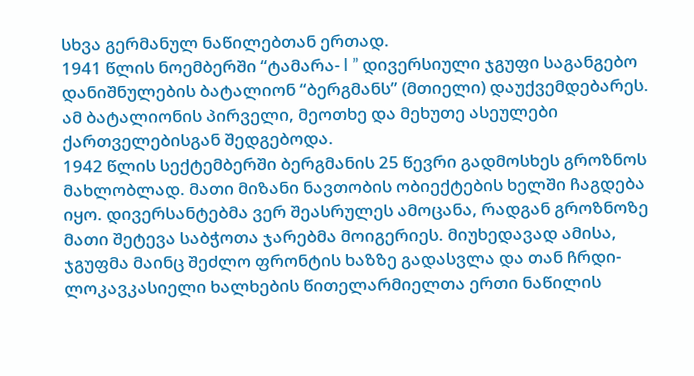სხვა გერმანულ ნაწილებთან ერთად.
1941 წლის ნოემბერში “ტამარა- I ” დივერსიული ჯგუფი საგანგებო დანიშნულების ბატალიონ “ბერგმანს” (მთიელი) დაუქვემდებარეს. ამ ბატალიონის პირველი, მეოთხე და მეხუთე ასეულები ქართველებისგან შედგებოდა.
1942 წლის სექტემბერში ბერგმანის 25 წევრი გადმოსხეს გროზნოს მახლობლად. მათი მიზანი ნავთობის ობიექტების ხელში ჩაგდება იყო. დივერსანტებმა ვერ შეასრულეს ამოცანა, რადგან გროზნოზე მათი შეტევა საბჭოთა ჯარებმა მოიგერიეს. მიუხედავად ამისა, ჯგუფმა მაინც შეძლო ფრონტის ხაზზე გადასვლა და თან ჩრდი-ლოკავკასიელი ხალხების წითელარმიელთა ერთი ნაწილის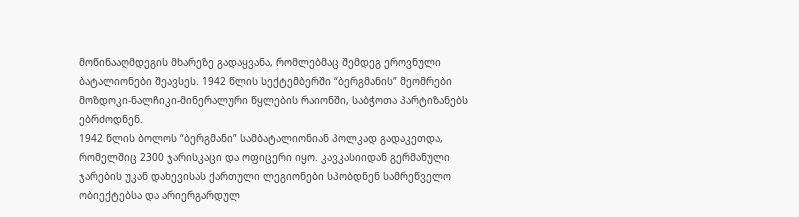მოწინააღმდეგის მხარეზე გადაყვანა, რომლებმაც შემდეგ ეროვნული ბატალიონები შეავსეს. 1942 წლის სექტემბერში “ბერგმანის” მეომრები მოზდოკი-ნალჩიკი-მინერალური წყლების რაიონში, საბჭოთა პარტიზანებს ებრძოდნენ.
1942 წლის ბოლოს “ბერგმანი” სამბატალიონიან პოლკად გადაკეთდა, რომელშიც 2300 ჯარისკაცი და ოფიცერი იყო. კავკასიიდან გერმანული ჯარების უკან დახევისას ქართული ლეგიონები სპობდნენ სამრეწველო ობიექტებსა და არიერგარდულ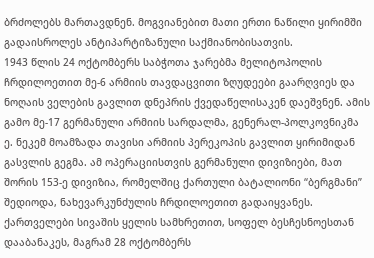ბრძოლებს მართავდნენ. მოგვიანებით მათი ერთი ნაწილი ყირიმში გადაისროლეს ანტიპარტიზანული საქმიანობისათვის.
1943 წლის 24 ოქტომბერს საბჭოთა ჯარებმა მელიტოპოლის ჩრდილოეთით მე-6 არმიის თავდაცვითი ზღუდეები გაარღვიეს და ნოღაის ველების გავლით დნეპრის ქვედაწელისაკენ დაეშვნენ. ამის გამო მე-17 გერმანული არმიის სარდალმა, გენერალ-პოლკოვნიკმა ე. ნეკემ მოამზადა თავისი არმიის პერეკოპის გავლით ყირიმიდან გასვლის გეგმა. ამ ოპერაციისთვის გერმანული დივიზიები, მათ შორის 153-ე დივიზია, რომელშიც ქართული ბატალიონი “ბერგმანი” შედიოდა, ნახევარკუნძულის ჩრდილოეთით გადაიყვანეს.
ქართველები სივაშის ყელის სამხრეთით, სოფელ ბესჩესნოესთან დააბანაკეს, მაგრამ 28 ოქტომბერს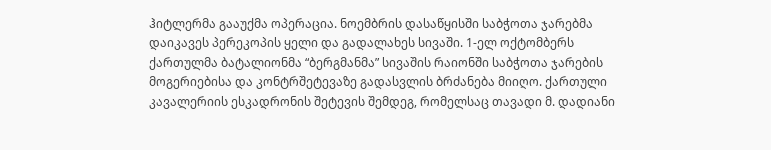ჰიტლერმა გააუქმა ოპერაცია. ნოემბრის დასაწყისში საბჭოთა ჯარებმა დაიკავეს პერეკოპის ყელი და გადალახეს სივაში. 1-ელ ოქტომბერს ქართულმა ბატალიონმა “ბერგმანმა” სივაშის რაიონში საბჭოთა ჯარების მოგერიებისა და კონტრშეტევაზე გადასვლის ბრძანება მიიღო. ქართული კავალერიის ესკადრონის შეტევის შემდეგ, რომელსაც თავადი მ. დადიანი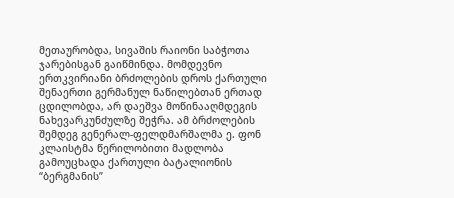მეთაურობდა, სივაშის რაიონი საბჭოთა ჯარებისგან გაიწმინდა. მომდევნო ერთკვირიანი ბრძოლების დროს ქართული შენაერთი გერმანულ ნაწილებთან ერთად ცდილობდა, არ დაეშვა მოწინააღმდეგის ნახევარკუნძულზე შეჭრა. ამ ბრძოლების შემდეგ გენერალ-ფელდმარშალმა ე. ფონ კლაისტმა წერილობითი მადლობა გამოუცხადა ქართული ბატალიონის “ბერგმანის”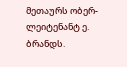მეთაურს ობერ-ლეიტენანტ ე. ბრანდს.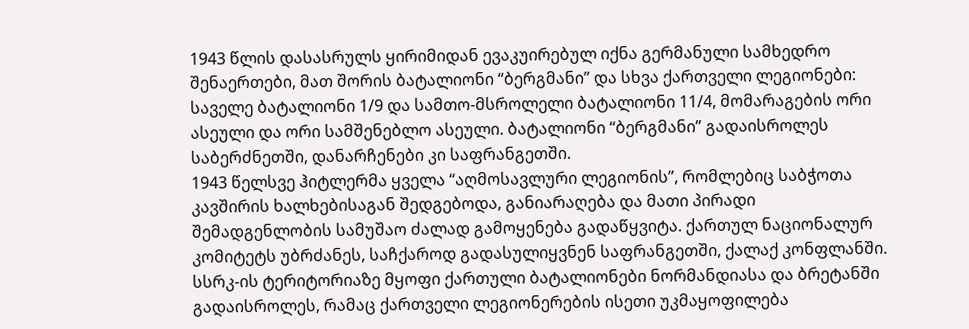1943 წლის დასასრულს ყირიმიდან ევაკუირებულ იქნა გერმანული სამხედრო შენაერთები, მათ შორის ბატალიონი “ბერგმანი” და სხვა ქართველი ლეგიონები: საველე ბატალიონი 1/9 და სამთო-მსროლელი ბატალიონი 11/4, მომარაგების ორი ასეული და ორი სამშენებლო ასეული. ბატალიონი “ბერგმანი” გადაისროლეს საბერძნეთში, დანარჩენები კი საფრანგეთში.
1943 წელსვე ჰიტლერმა ყველა “აღმოსავლური ლეგიონის”, რომლებიც საბჭოთა კავშირის ხალხებისაგან შედგებოდა, განიარაღება და მათი პირადი შემადგენლობის სამუშაო ძალად გამოყენება გადაწყვიტა. ქართულ ნაციონალურ კომიტეტს უბრძანეს, საჩქაროდ გადასულიყვნენ საფრანგეთში, ქალაქ კონფლანში. სსრკ-ის ტერიტორიაზე მყოფი ქართული ბატალიონები ნორმანდიასა და ბრეტანში გადაისროლეს, რამაც ქართველი ლეგიონერების ისეთი უკმაყოფილება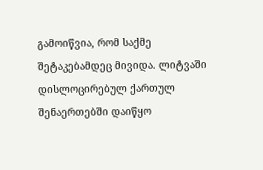გამოიწვია, რომ საქმე შეტაკებამდეც მივიდა. ლიტვაში დისლოცირებულ ქართულ შენაერთებში დაიწყო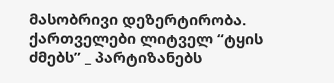მასობრივი დეზერტირობა. ქართველები ლიტველ “ტყის ძმებს” _ პარტიზანებს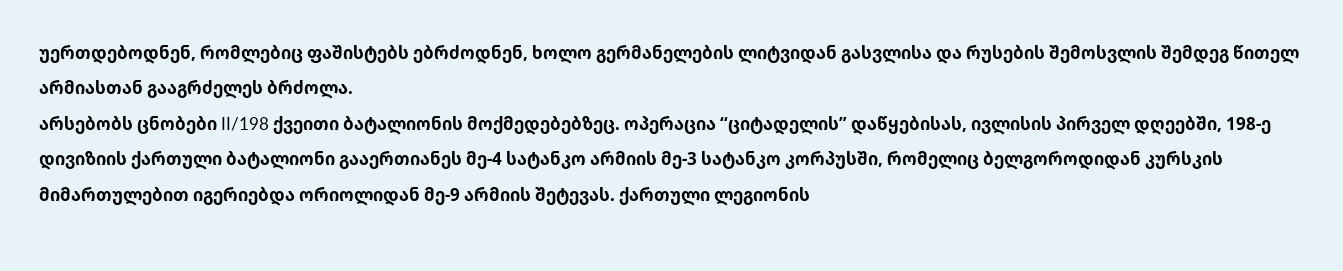უერთდებოდნენ, რომლებიც ფაშისტებს ებრძოდნენ, ხოლო გერმანელების ლიტვიდან გასვლისა და რუსების შემოსვლის შემდეგ წითელ არმიასთან გააგრძელეს ბრძოლა.
არსებობს ცნობები II/198 ქვეითი ბატალიონის მოქმედებებზეც. ოპერაცია “ციტადელის” დაწყებისას, ივლისის პირველ დღეებში, 198-ე დივიზიის ქართული ბატალიონი გააერთიანეს მე-4 სატანკო არმიის მე-3 სატანკო კორპუსში, რომელიც ბელგოროდიდან კურსკის მიმართულებით იგერიებდა ორიოლიდან მე-9 არმიის შეტევას. ქართული ლეგიონის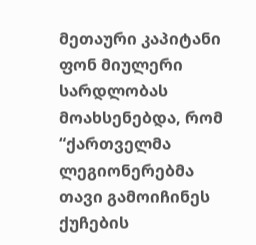მეთაური კაპიტანი ფონ მიულერი სარდლობას მოახსენებდა, რომ “ქართველმა ლეგიონერებმა თავი გამოიჩინეს ქუჩების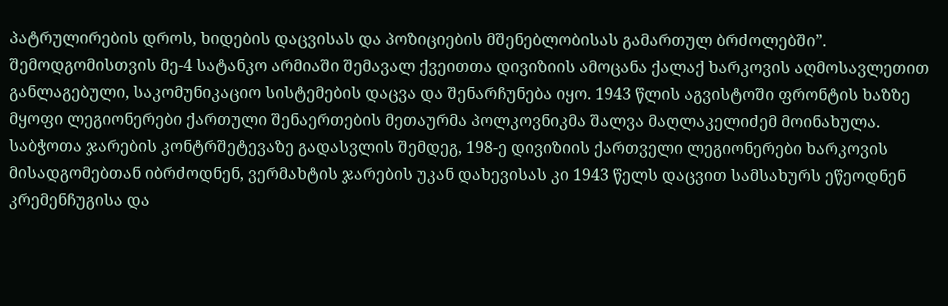პატრულირების დროს, ხიდების დაცვისას და პოზიციების მშენებლობისას გამართულ ბრძოლებში”. შემოდგომისთვის მე-4 სატანკო არმიაში შემავალ ქვეითთა დივიზიის ამოცანა ქალაქ ხარკოვის აღმოსავლეთით განლაგებული, საკომუნიკაციო სისტემების დაცვა და შენარჩუნება იყო. 1943 წლის აგვისტოში ფრონტის ხაზზე მყოფი ლეგიონერები ქართული შენაერთების მეთაურმა პოლკოვნიკმა შალვა მაღლაკელიძემ მოინახულა. საბჭოთა ჯარების კონტრშეტევაზე გადასვლის შემდეგ, 198-ე დივიზიის ქართველი ლეგიონერები ხარკოვის მისადგომებთან იბრძოდნენ, ვერმახტის ჯარების უკან დახევისას კი 1943 წელს დაცვით სამსახურს ეწეოდნენ კრემენჩუგისა და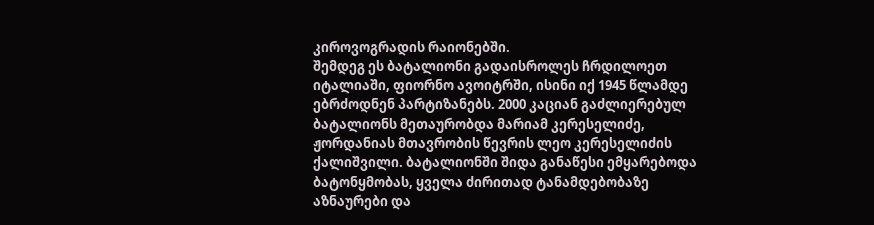კიროვოგრადის რაიონებში.
შემდეგ ეს ბატალიონი გადაისროლეს ჩრდილოეთ იტალიაში, ფიორნო ავოიტრში, ისინი იქ 1945 წლამდე ებრძოდნენ პარტიზანებს. 2000 კაციან გაძლიერებულ ბატალიონს მეთაურობდა მარიამ კერესელიძე, ჟორდანიას მთავრობის წევრის ლეო კერესელიძის ქალიშვილი. ბატალიონში შიდა განაწესი ემყარებოდა ბატონყმობას, ყველა ძირითად ტანამდებობაზე აზნაურები და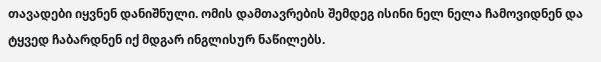თავადები იყვნენ დანიშნული. ომის დამთავრების შემდეგ ისინი ნელ ნელა ჩამოვიდნენ და ტყვედ ჩაბარდნენ იქ მდგარ ინგლისურ ნაწილებს.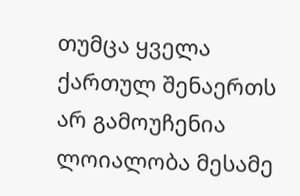თუმცა ყველა ქართულ შენაერთს არ გამოუჩენია ლოიალობა მესამე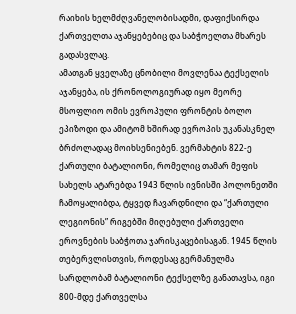რაიხის ხელმძღვანელობისადმი, დაფიქსირდა ქართველთა აჯანყებებიც და საბჭოელთა მხარეს გადასვლაც.
ამათგან ყველაზე ცნობილი მოვლენაა ტექსელის აჯანყება, ის ქრონოლოგიურად იყო მეორე მსოფლიო ომის ევროპული ფრონტის ბოლო ეპიზოდი და ამიტომ ხშირად ევროპის უკანასკნელ ბრძოლადაც მოიხსენიებენ. ვერმახტის 822-ე ქართული ბატალიონი, რომელიც თამარ მეფის სახელს ატარებდა 1943 წლის ივნისში პოლონეთში ჩამოყალიბდა, ტყვედ ჩავარდნილი და “ქართული ლეგიონის” რიგებში მიღებული ქართველი ეროვნების საბჭოთა ჯარისკაცებისაგან. 1945 წლის თებერვლისთვის, როდესაც გერმანულმა სარდლობამ ბატალიონი ტექსელზე განათავსა, იგი 800-მდე ქართველსა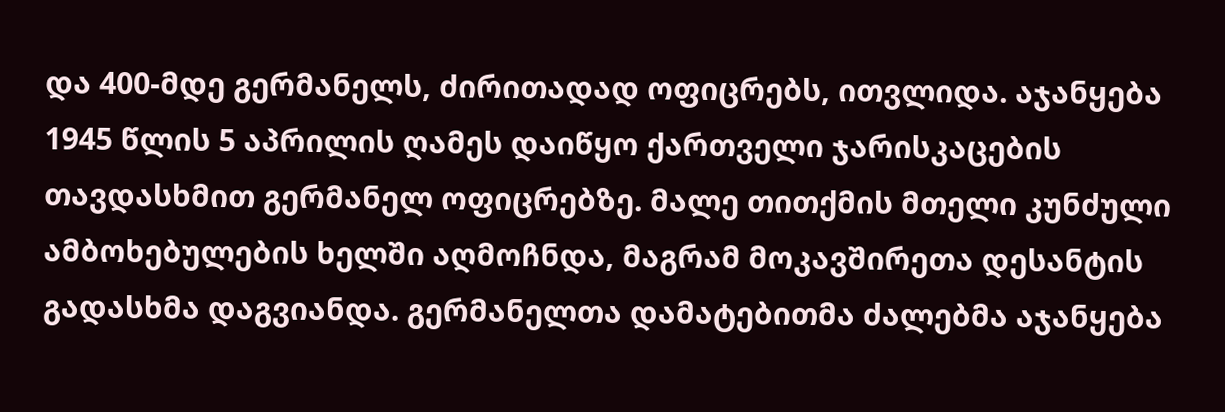და 400-მდე გერმანელს, ძირითადად ოფიცრებს, ითვლიდა. აჯანყება 1945 წლის 5 აპრილის ღამეს დაიწყო ქართველი ჯარისკაცების თავდასხმით გერმანელ ოფიცრებზე. მალე თითქმის მთელი კუნძული ამბოხებულების ხელში აღმოჩნდა, მაგრამ მოკავშირეთა დესანტის გადასხმა დაგვიანდა. გერმანელთა დამატებითმა ძალებმა აჯანყება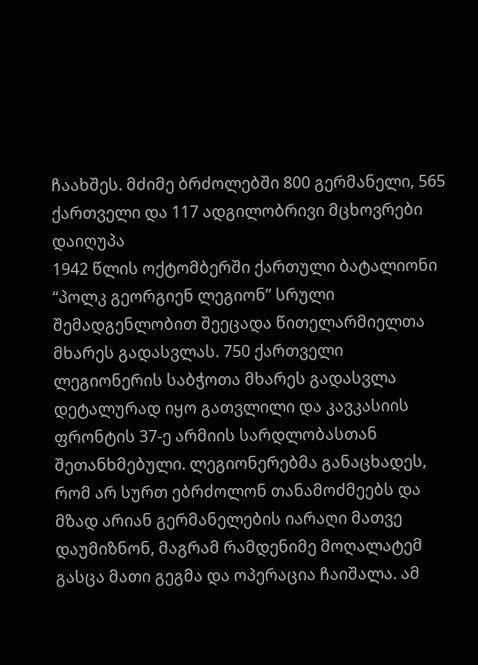ჩაახშეს. მძიმე ბრძოლებში 800 გერმანელი, 565 ქართველი და 117 ადგილობრივი მცხოვრები დაიღუპა
1942 წლის ოქტომბერში ქართული ბატალიონი “პოლკ გეორგიენ ლეგიონ” სრული შემადგენლობით შეეცადა წითელარმიელთა მხარეს გადასვლას. 750 ქართველი ლეგიონერის საბჭოთა მხარეს გადასვლა დეტალურად იყო გათვლილი და კავკასიის ფრონტის 37-ე არმიის სარდლობასთან შეთანხმებული. ლეგიონერებმა განაცხადეს, რომ არ სურთ ებრძოლონ თანამოძმეებს და მზად არიან გერმანელების იარაღი მათვე დაუმიზნონ, მაგრამ რამდენიმე მოღალატემ გასცა მათი გეგმა და ოპერაცია ჩაიშალა. ამ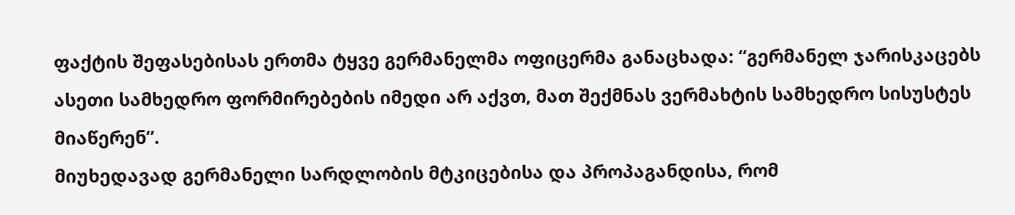ფაქტის შეფასებისას ერთმა ტყვე გერმანელმა ოფიცერმა განაცხადა: “გერმანელ ჯარისკაცებს ასეთი სამხედრო ფორმირებების იმედი არ აქვთ, მათ შექმნას ვერმახტის სამხედრო სისუსტეს მიაწერენ”.
მიუხედავად გერმანელი სარდლობის მტკიცებისა და პროპაგანდისა, რომ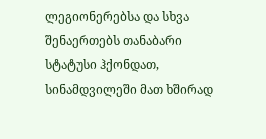ლეგიონერებსა და სხვა შენაერთებს თანაბარი სტატუსი ჰქონდათ, სინამდვილეში მათ ხშირად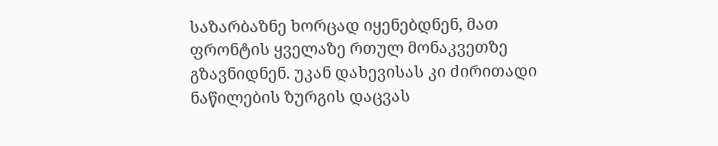საზარბაზნე ხორცად იყენებდნენ, მათ ფრონტის ყველაზე რთულ მონაკვეთზე გზავნიდნენ. უკან დახევისას კი ძირითადი ნაწილების ზურგის დაცვას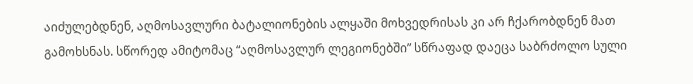აიძულებდნენ, აღმოსავლური ბატალიონების ალყაში მოხვედრისას კი არ ჩქარობდნენ მათ გამოხსნას. სწორედ ამიტომაც “აღმოსავლურ ლეგიონებში” სწრაფად დაეცა საბრძოლო სული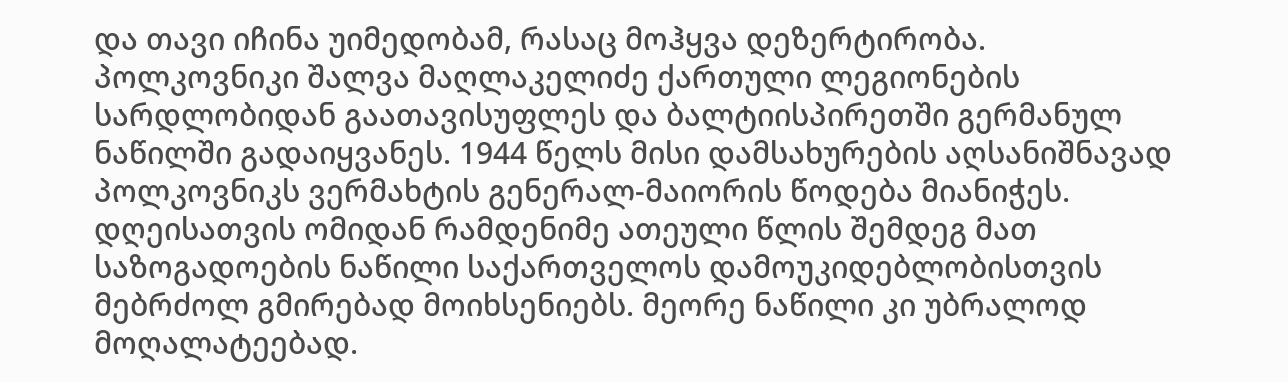და თავი იჩინა უიმედობამ, რასაც მოჰყვა დეზერტირობა.
პოლკოვნიკი შალვა მაღლაკელიძე ქართული ლეგიონების სარდლობიდან გაათავისუფლეს და ბალტიისპირეთში გერმანულ ნაწილში გადაიყვანეს. 1944 წელს მისი დამსახურების აღსანიშნავად პოლკოვნიკს ვერმახტის გენერალ-მაიორის წოდება მიანიჭეს.
დღეისათვის ომიდან რამდენიმე ათეული წლის შემდეგ მათ საზოგადოების ნაწილი საქართველოს დამოუკიდებლობისთვის მებრძოლ გმირებად მოიხსენიებს. მეორე ნაწილი კი უბრალოდ მოღალატეებად.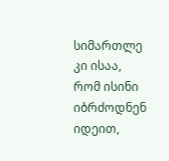სიმართლე კი ისაა, რომ ისინი იბრძოდნენ იდეით,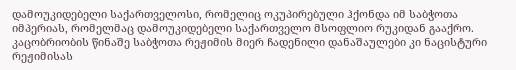დამოუკიდებელი საქართველოსი, რომელიც ოკუპირებული ჰქონდა იმ საბჭოთა იმპერიას, რომელმაც დამოუკიდებელი საქართველო მსოფლიო რუკიდან გააქრო. კაცობრიობის წინაშე საბჭოთა რეჟიმის მიერ ჩადენილი დანაშაულები კი ნაცისტური რეჟიმისას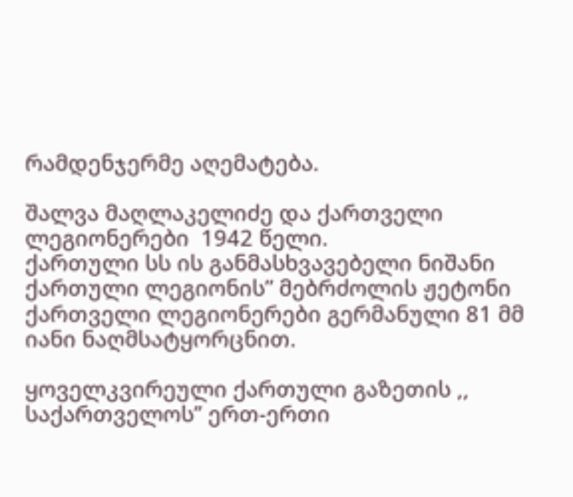რამდენჯერმე აღემატება.

შალვა მაღლაკელიძე და ქართველი ლეგიონერები  1942 წელი.
ქართული სს ის განმასხვავებელი ნიშანი
ქართული ლეგიონის” მებრძოლის ჟეტონი
ქართველი ლეგიონერები გერმანული 81 მმ იანი ნაღმსატყორცნით.

ყოველკვირეული ქართული გაზეთის ,, საქართველოს’’ ერთ-ერთი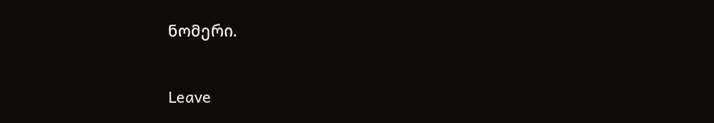ნომერი.

Leave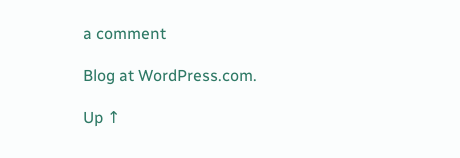a comment

Blog at WordPress.com.

Up ↑